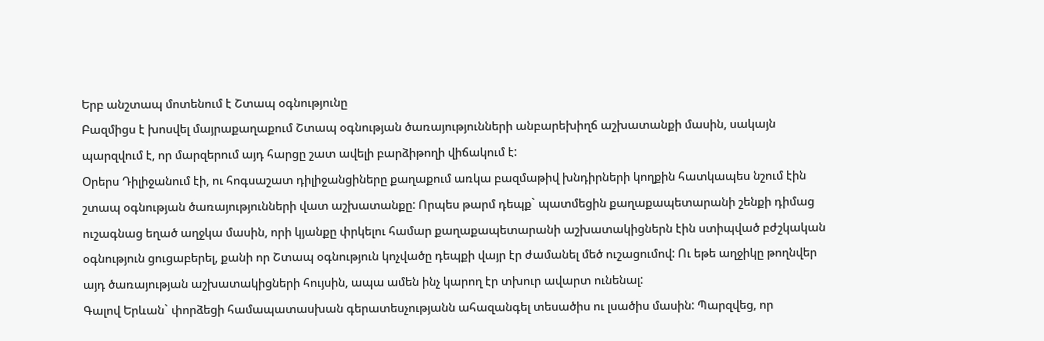Երբ անշտապ մոտենում է Շտապ օգնությունը
Բազմիցս է խոսվել մայրաքաղաքում Շտապ օգնության ծառայությունների անբարեխիղճ աշխատանքի մասին, սակայն պարզվում է, որ մարզերում այդ հարցը շատ ավելի բարձիթողի վիճակում է:
Օրերս Դիլիջանում էի, ու հոգսաշատ դիլիջանցիները քաղաքում առկա բազմաթիվ խնդիրների կողքին հատկապես նշում էին շտապ օգնության ծառայությունների վատ աշխատանքը: Որպես թարմ դեպք` պատմեցին քաղաքապետարանի շենքի դիմաց ուշագնաց եղած աղջկա մասին, որի կյանքը փրկելու համար քաղաքապետարանի աշխատակիցներն էին ստիպված բժշկական օգնություն ցուցաբերել, քանի որ Շտապ օգնություն կոչվածը դեպքի վայր էր ժամանել մեծ ուշացումով: Ու եթե աղջիկը թողնվեր այդ ծառայության աշխատակիցների հույսին, ապա ամեն ինչ կարող էր տխուր ավարտ ունենալ:
Գալով Երևան` փորձեցի համապատասխան գերատեսչությանն ահազանգել տեսածիս ու լսածիս մասին: Պարզվեց, որ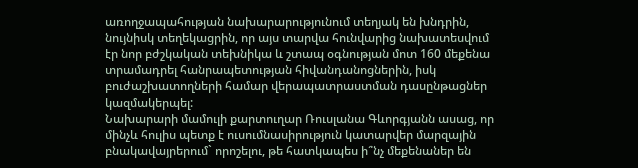առողջապահության նախարարությունում տեղյակ են խնդրին, նույնիսկ տեղեկացրին, որ այս տարվա հունվարից նախատեսվում էր նոր բժշկական տեխնիկա և շտապ օգնության մոտ 160 մեքենա տրամադրել հանրապետության հիվանդանոցներին, իսկ բուժաշխատողների համար վերապատրաստման դասընթացներ կազմակերպել:
Նախարարի մամուլի քարտուղար Ռուսլանա Գևորգյանն ասաց, որ մինչև հուլիս պետք է ուսումնասիրություն կատարվեր մարզային բնակավայրերում` որոշելու, թե հատկապես ի՞նչ մեքենաներ են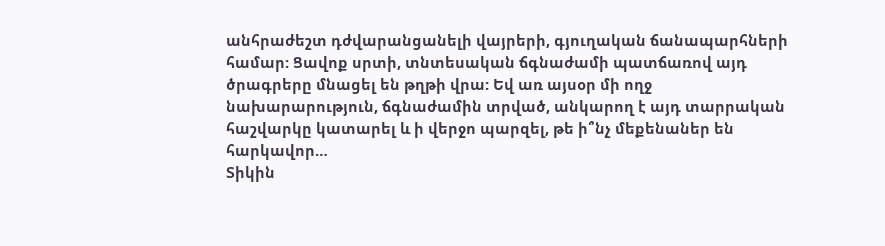անհրաժեշտ դժվարանցանելի վայրերի, գյուղական ճանապարհների համար: Ցավոք սրտի, տնտեսական ճգնաժամի պատճառով այդ ծրագրերը մնացել են թղթի վրա: Եվ առ այսօր մի ողջ նախարարություն, ճգնաժամին տրված, անկարող է այդ տարրական հաշվարկը կատարել և ի վերջո պարզել, թե ի՞նչ մեքենաներ են հարկավոր…
Տիկին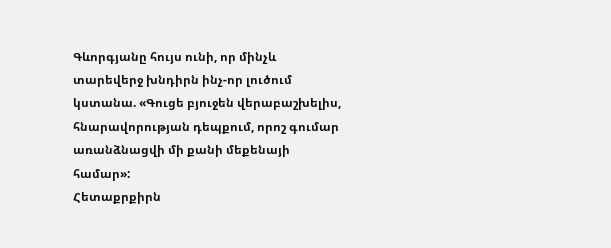Գևորգյանը հույս ունի, որ մինչև տարեվերջ խնդիրն ինչ-որ լուծում կստանա. «Գուցե բյուջեն վերաբաշխելիս, հնարավորության դեպքում, որոշ գումար առանձնացվի մի քանի մեքենայի համար»:
Հետաքրքիրն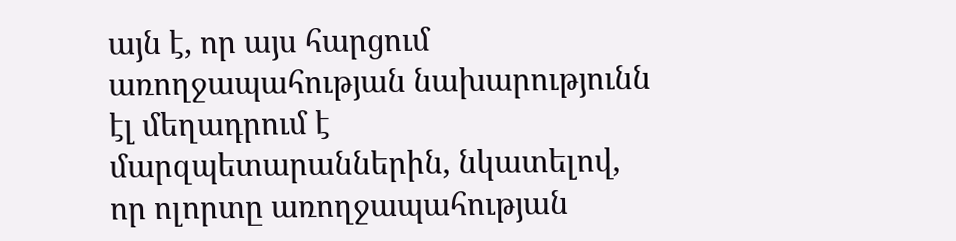այն է, որ այս հարցում առողջապահության նախարությունն էլ մեղադրում է մարզպետարաններին, նկատելով, որ ոլորտը առողջապահության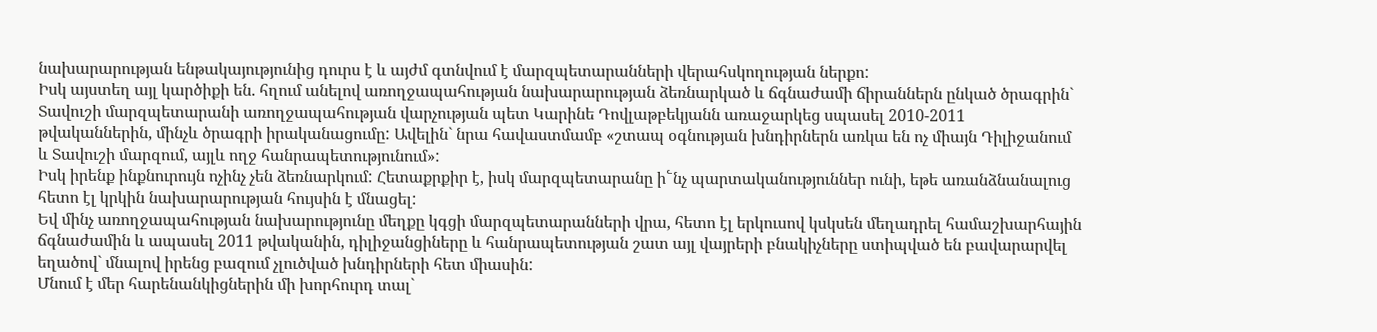նախարարության ենթակայությունից դուրս է և այժմ գտնվում է մարզպետարանների վերահսկողության ներքո:
Իսկ այստեղ այլ կարծիքի են. հղում անելով առողջապահության նախարարության ձեռնարկած և ճգնաժամի ճիրաններն ընկած ծրագրին` Տավուշի մարզպետարանի առողջապահության վարչության պետ Կարինե Դովլաթբեկյանն առաջարկեց սպասել 2010-2011 թվականներին, մինչև ծրագրի իրականացումը: Ավելին` նրա հավաստմամբ «շտապ օգնության խնդիրներն առկա են ոչ միայն Դիլիջանում և Տավուշի մարզում, այլև ողջ հանրապետությունում»:
Իսկ իրենք ինքնուրույն ոչինչ չեն ձեռնարկում: Հետաքրքիր է, իսկ մարզպետարանը ի՟նչ պարտականություններ ունի, եթե առանձնանալուց հետո էլ կրկին նախարարության հույսին է մնացել:
Եվ մինչ առողջապահության նախարությունը մեղքը կգցի մարզպետարանների վրա, հետո էլ երկուսով կսկսեն մեղադրել համաշխարհային ճգնաժամին և ապասել 2011 թվականին, դիլիջանցիները և հանրապետության շատ այլ վայրերի բնակիչները ստիպված են բավարարվել եղածով` մնալով իրենց բազում չլուծված խնդիրների հետ միասին:
Մնում է մեր հարենանկիցներին մի խորհուրդ տալ`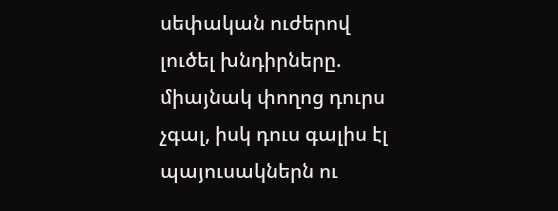սեփական ուժերով լուծել խնդիրները. միայնակ փողոց դուրս չգալ, իսկ դուս գալիս էլ պայուսակներն ու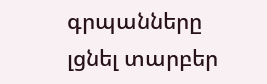գրպանները լցնել տարբեր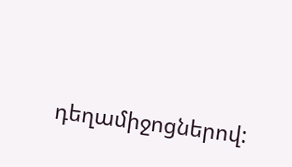դեղամիջոցներով: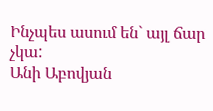Ինչպես ասում են` այլ ճար չկա:
Անի Աբովյան